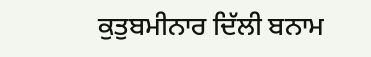ਕੁਤੁਬਮੀਨਾਰ ਦਿੱਲੀ ਬਨਾਮ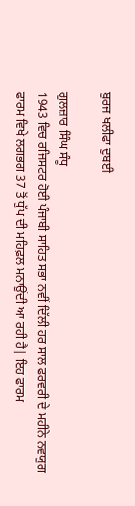ਬੁਰਜ ਖਲੀਫਾ ਦੁਬਈ

ਗੁਲਜ਼ਾਰ ਸਿੰਘ ਸੰਧੂ
1943 ਵਿਚ ਰਜਿਸਟਰ ਹੋਈ ਪੰਜਾਬੀ ਸਾਹਿਤ ਸਭਾ ਨਵੀਂ ਦਿੱਲੀ ਹਰ ਸਾਲ ਫਰਵਰੀ ਦੇ ਮਹੀਨੇ ਨਵਯੁਗ ਫਾਰਮ ਵਿਖੇ ਲਗਭਗ 37 ਤੋਂ ਧੁੱਪ ਦੀ ਮਹਿਫ਼ਲ ਮਨਾਉਂਦੀ ਆ ਰਹੀ ਹੈ| ਇਹ ਫਾਰਮ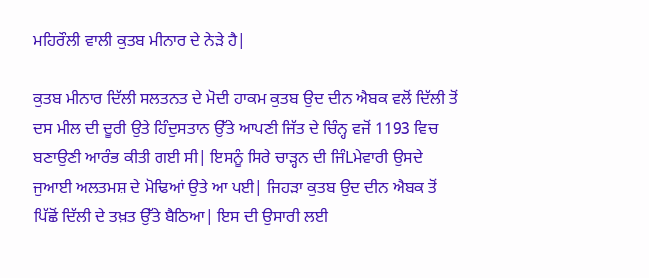ਮਹਿਰੌਲੀ ਵਾਲੀ ਕੁਤਬ ਮੀਨਾਰ ਦੇ ਨੇੜੇ ਹੈ|

ਕੁਤਬ ਮੀਨਾਰ ਦਿੱਲੀ ਸਲਤਨਤ ਦੇ ਮੋਦੀ ਹਾਕਮ ਕੁਤਬ ਉਦ ਦੀਨ ਐਬਕ ਵਲੋਂ ਦਿੱਲੀ ਤੋਂ ਦਸ ਮੀਲ ਦੀ ਦੂਰੀ ਉਤੇ ਹਿੰਦੁਸਤਾਨ ਉੱਤੇ ਆਪਣੀ ਜਿੱਤ ਦੇ ਚਿੰਨ੍ਹ ਵਜੋਂ 1193 ਵਿਚ ਬਣਾਉਣੀ ਆਰੰਭ ਕੀਤੀ ਗਈ ਸੀ| ਇਸਨੂੰ ਸਿਰੇ ਚਾੜ੍ਹਨ ਦੀ ਜਿੰLਮੇਵਾਰੀ ਉਸਦੇ ਜੁਆਈ ਅਲਤਮਸ਼ ਦੇ ਮੋਢਿਆਂ ਉਤੇ ਆ ਪਈ| ਜਿਹੜਾ ਕੁਤਬ ਉਦ ਦੀਨ ਐਬਕ ਤੋਂ ਪਿੱਛੋਂ ਦਿੱਲੀ ਦੇ ਤਖ਼ਤ ਉੱਤੇ ਬੈਠਿਆ| ਇਸ ਦੀ ਉਸਾਰੀ ਲਈ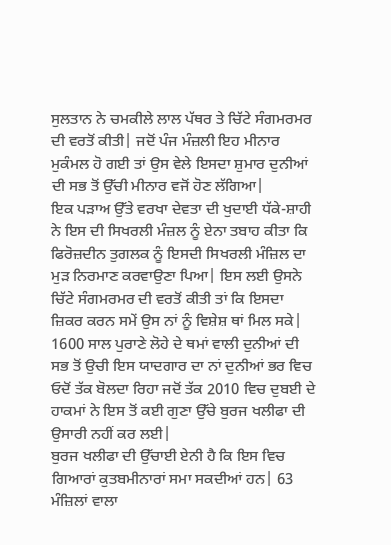ਸੁਲਤਾਨ ਨੇ ਚਮਕੀਲੇ ਲਾਲ ਪੱਥਰ ਤੇ ਚਿੱਟੇ ਸੰਗਮਰਮਰ ਦੀ ਵਰਤੋਂ ਕੀਤੀ| ਜਦੋਂ ਪੰਜ ਮੰਜ਼ਲੀ ਇਹ ਮੀਨਾਰ ਮੁਕੰਮਲ ਹੋ ਗਈ ਤਾਂ ਉਸ ਵੇਲੇ ਇਸਦਾ ਸ਼ੁਮਾਰ ਦੁਨੀਆਂ ਦੀ ਸਭ ਤੋਂ ਉੱਚੀ ਮੀਨਾਰ ਵਜੋਂ ਹੋਣ ਲੱਗਿਆ|
ਇਕ ਪੜਾਅ ਉੱਤੇ ਵਰਖਾ ਦੇਵਤਾ ਦੀ ਖੁਦਾਈ ਧੱਕੇ-ਸ਼ਾਹੀ ਨੇ ਇਸ ਦੀ ਸਿਖਰਲੀ ਮੰਜ਼ਲ ਨੂੰ ਏਨਾ ਤਬਾਹ ਕੀਤਾ ਕਿ ਫਿਰੋਜ਼ਦੀਨ ਤੁਗਲਕ ਨੂੰ ਇਸਦੀ ਸਿਖਰਲੀ ਮੰਜ਼ਿਲ ਦਾ ਮੁੜ ਨਿਰਮਾਣ ਕਰਵਾਉਣਾ ਪਿਆ| ਇਸ ਲਈ ਉਸਨੇ ਚਿੱਟੇ ਸੰਗਮਰਮਰ ਦੀ ਵਰਤੋਂ ਕੀਤੀ ਤਾਂ ਕਿ ਇਸਦਾ ਜ਼ਿਕਰ ਕਰਨ ਸਮੇਂ ਉਸ ਨਾਂ ਨੂੰ ਵਿਸ਼ੇਸ਼ ਥਾਂ ਮਿਲ ਸਕੇ| 1600 ਸਾਲ ਪੁਰਾਣੇ ਲੋਹੇ ਦੇ ਥਮਾਂ ਵਾਲੀ ਦੁਨੀਆਂ ਦੀ ਸਭ ਤੋਂ ਉਚੀ ਇਸ ਯਾਦਗਾਰ ਦਾ ਨਾਂ ਦੁਨੀਆਂ ਭਰ ਵਿਚ ਓਦੋਂ ਤੱਕ ਬੋਲਦਾ ਰਿਹਾ ਜਦੋਂ ਤੱਕ 2010 ਵਿਚ ਦੁਬਈ ਦੇ ਹਾਕਮਾਂ ਨੇ ਇਸ ਤੋਂ ਕਈ ਗੁਣਾ ਉੱਚੇ ਬੁਰਜ ਖਲੀਫਾ ਦੀ ਉਸਾਰੀ ਨਹੀਂ ਕਰ ਲਈ|
ਬੁਰਜ ਖਲੀਫਾ ਦੀ ਉੱਚਾਈ ਏਨੀ ਹੈ ਕਿ ਇਸ ਵਿਚ ਗਿਆਰਾਂ ਕੁਤਬਮੀਨਾਰਾਂ ਸਮਾ ਸਕਦੀਆਂ ਹਨ| 63 ਮੰਜ਼ਿਲਾਂ ਵਾਲਾ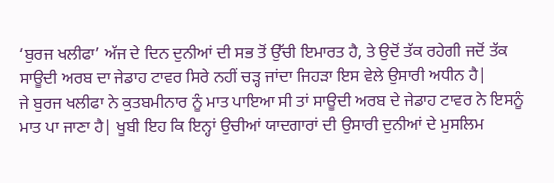‘ਬੁਰਜ ਖਲੀਫਾ’ ਅੱਜ ਦੇ ਦਿਨ ਦੁਨੀਆਂ ਦੀ ਸਭ ਤੋਂ ਉੱਚੀ ਇਮਾਰਤ ਹੈ, ਤੇ ਉਦੋਂ ਤੱਕ ਰਹੇਗੀ ਜਦੋਂ ਤੱਕ ਸਾਊਦੀ ਅਰਬ ਦਾ ਜੇਡਾਹ ਟਾਵਰ ਸਿਰੇ ਨਹੀਂ ਚੜ੍ਹ ਜਾਂਦਾ ਜਿਹੜਾ ਇਸ ਵੇਲੇ ਉਸਾਰੀ ਅਧੀਨ ਹੈ|
ਜੇ ਬੁਰਜ ਖਲੀਫਾ ਨੇ ਕੁਤਬਮੀਨਾਰ ਨੂੰ ਮਾਤ ਪਾਇਆ ਸੀ ਤਾਂ ਸਾਊਦੀ ਅਰਬ ਦੇ ਜੇਡਾਹ ਟਾਵਰ ਨੇ ਇਸਨੂੰ ਮਾਤ ਪਾ ਜਾਣਾ ਹੈ| ਖੂਬੀ ਇਹ ਕਿ ਇਨ੍ਹਾਂ ਉਚੀਆਂ ਯਾਦਗਾਰਾਂ ਦੀ ਉਸਾਰੀ ਦੁਨੀਆਂ ਦੇ ਮੁਸਲਿਮ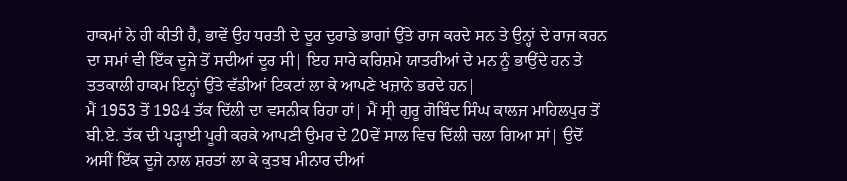ਹਾਕਮਾਂ ਨੇ ਹੀ ਕੀਤੀ ਹੈ, ਭਾਵੇਂ ਉਹ ਧਰਤੀ ਦੇ ਦੂਰ ਦੁਰਾਡੇ ਭਾਗਾਂ ਉੱਤੇ ਰਾਜ ਕਰਦੇ ਸਨ ਤੇ ਉਨ੍ਹਾਂ ਦੇ ਰਾਜ ਕਰਨ ਦਾ ਸਮਾਂ ਵੀ ਇੱਕ ਦੂਜੇ ਤੋਂ ਸਦੀਆਂ ਦੂਰ ਸੀ| ਇਹ ਸਾਰੇ ਕਰਿਸ਼ਮੇ ਯਾਤਰੀਆਂ ਦੇ ਮਨ ਨੂੰ ਭਾਉਂਦੇ ਹਨ ਤੇ ਤਤਕਾਲੀ ਹਾਕਮ ਇਨ੍ਹਾਂ ਉੱਤੇ ਵੱਡੀਆਂ ਟਿਕਟਾਂ ਲਾ ਕੇ ਆਪਣੇ ਖਜ਼ਾਨੇ ਭਰਦੇ ਹਨ|
ਮੈਂ 1953 ਤੋਂ 1984 ਤੱਕ ਦਿੱਲੀ ਦਾ ਵਸਨੀਕ ਰਿਹਾ ਹਾਂ| ਮੈਂ ਸ੍ਰੀ ਗੁਰੂ ਗੋਬਿੰਦ ਸਿੰਘ ਕਾਲਜ ਮਾਹਿਲਪੁਰ ਤੋਂ ਬੀ.ਏ. ਤੱਕ ਦੀ ਪੜ੍ਹਾਈ ਪੂਰੀ ਕਰਕੇ ਆਪਣੀ ਉਮਰ ਦੇ 20ਵੇਂ ਸਾਲ ਵਿਚ ਦਿੱਲੀ ਚਲਾ ਗਿਆ ਸਾਂ| ਉਦੋਂ ਅਸੀਂ ਇੱਕ ਦੂਜੇ ਨਾਲ ਸ਼ਰਤਾਂ ਲਾ ਕੇ ਕੁਤਬ ਮੀਨਾਰ ਦੀਆਂ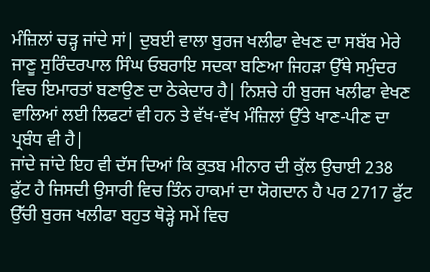ਮੰਜ਼ਿਲਾਂ ਚੜ੍ਹ ਜਾਂਦੇ ਸਾਂ| ਦੁਬਈ ਵਾਲਾ ਬੁਰਜ ਖਲੀਫਾ ਵੇਖਣ ਦਾ ਸਬੱਬ ਮੇਰੇ ਜਾਣੂ ਸੁਰਿੰਦਰਪਾਲ ਸਿੰਘ ਓਬਰਾਇ ਸਦਕਾ ਬਣਿਆ ਜਿਹੜਾ ਉੱਥੇ ਸਮੁੰਦਰ ਵਿਚ ਇਮਾਰਤਾਂ ਬਣਾਉਣ ਦਾ ਠੇਕੇਦਾਰ ਹੈ| ਨਿਸ਼ਚੇ ਹੀ ਬੁਰਜ ਖਲੀਫਾ ਵੇਖਣ ਵਾਲਿਆਂ ਲਈ ਲਿਫਟਾਂ ਵੀ ਹਨ ਤੇ ਵੱਖ-ਵੱਖ ਮੰਜ਼ਿਲਾਂ ਉੱਤੇ ਖਾਣ-ਪੀਣ ਦਾ ਪ੍ਰਬੰਧ ਵੀ ਹੈ|
ਜਾਂਦੇ ਜਾਂਦੇ ਇਹ ਵੀ ਦੱਸ ਦਿਆਂ ਕਿ ਕੁਤਬ ਮੀਨਾਰ ਦੀ ਕੁੱਲ ਉਚਾਈ 238 ਫੁੱਟ ਹੈ ਜਿਸਦੀ ਉਸਾਰੀ ਵਿਚ ਤਿੰਨ ਹਾਕਮਾਂ ਦਾ ਯੋਗਦਾਨ ਹੈ ਪਰ 2717 ਫੁੱਟ ਉੱਚੀ ਬੁਰਜ ਖਲੀਫਾ ਬਹੁਤ ਥੋੜ੍ਹੇ ਸਮੇਂ ਵਿਚ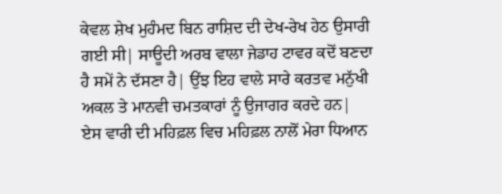ਕੇਵਲ ਸ਼ੇਖ ਮੁਹੰਮਦ ਬਿਨ ਰਾਸ਼ਿਦ ਦੀ ਦੇਖ-ਰੇਖ ਹੇਠ ਉਸਾਰੀ ਗਈ ਸੀ| ਸਾਊਦੀ ਅਰਬ ਵਾਲਾ ਜੇਡਾਹ ਟਾਵਰ ਕਦੋਂ ਬਣਦਾ ਹੈ ਸਮੇਂ ਨੇ ਦੱਸਣਾ ਹੈ| ਉਂਝ ਇਹ ਵਾਲੇ ਸਾਰੇ ਕਰਤਵ ਮਨੁੱਖੀ ਅਕਲ ਤੇ ਮਾਨਵੀ ਚਮਤਕਾਰਾਂ ਨੂੰ ਉਜਾਗਰ ਕਰਦੇ ਹਨ|
ਏਸ ਵਾਰੀ ਦੀ ਮਹਿਫ਼ਲ ਵਿਚ ਮਹਿਫ਼ਲ ਨਾਲੋਂ ਮੇਰਾ ਧਿਆਨ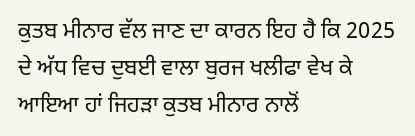ਕੁਤਬ ਮੀਨਾਰ ਵੱਲ ਜਾਣ ਦਾ ਕਾਰਨ ਇਹ ਹੈ ਕਿ 2025 ਦੇ ਅੱਧ ਵਿਚ ਦੁਬਈ ਵਾਲਾ ਬੁਰਜ ਖਲੀਫਾ ਵੇਖ ਕੇ ਆਇਆ ਹਾਂ ਜਿਹੜਾ ਕੁਤਬ ਮੀਨਾਰ ਨਾਲੋਂ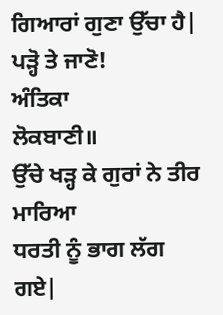ਗਿਆਰਾਂ ਗੁਣਾ ਉੱਚਾ ਹੈ| ਪੜ੍ਹੋ ਤੇ ਜਾਣੋ!
ਅੰਤਿਕਾ
ਲੋਕਬਾਣੀ॥
ਉੱਚੇ ਖੜ੍ਹ ਕੇ ਗੁਰਾਂ ਨੇ ਤੀਰ ਮਾਰਿਆ
ਧਰਤੀ ਨੂੰ ਭਾਗ ਲੱਗ ਗਏ|